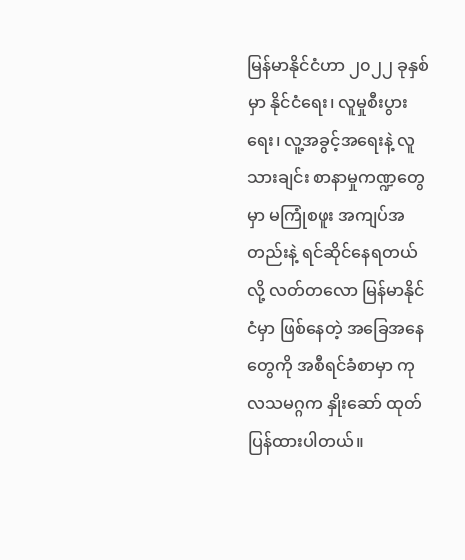မြန်မာနိုင်ငံဟာ ၂၀၂၂ ခုနှစ်မှာ နိုင်ငံရေး၊ လူမှုစီးပွားရေး၊ လူ့အခွင့်အရေးနဲ့ လူသားချင်း စာနာမှုကဏ္ဍတွေမှာ မကြုံစဖူး အကျပ်အတည်းနဲ့ ရင်ဆိုင်နေရတယ်လို့ လတ်တလော မြန်မာနိုင်ငံမှာ ဖြစ်နေတဲ့ အခြေအနေတွေကို အစီရင်ခံစာမှာ ကုလသမဂ္ဂက နှိုးဆော် ထုတ်ပြန်ထားပါတယ်။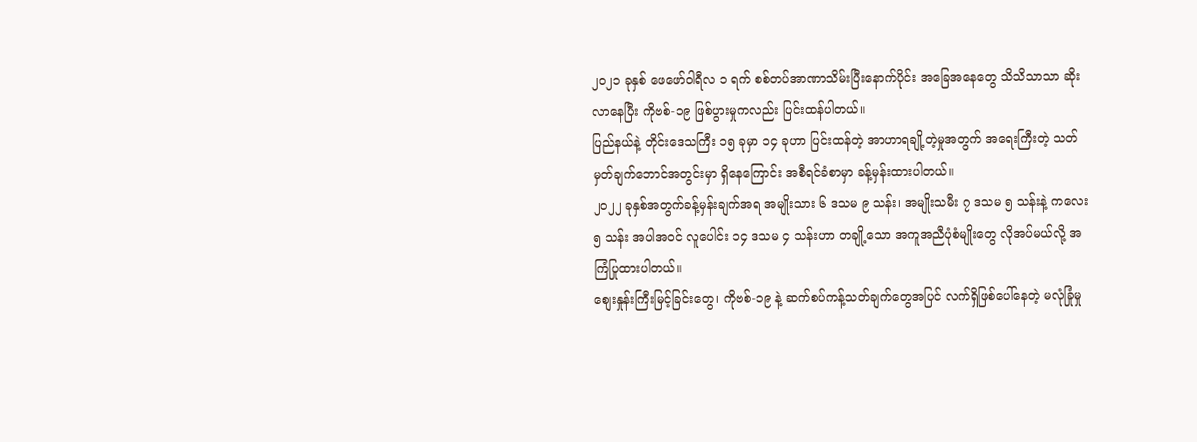၂၀၂၁ ခုနှစ် ဖေဖော်ဝါရီလ ၁ ရက် စစ်တပ်အာဏာသိမ်းပြီးနောက်ပိုင်း အခြေအနေတွေ သိသိသာသာ ဆိုးလာနေပြီး ကိုဗစ်-၁၉ ဖြစ်ပွားမှုကလည်း ပြင်းထန်ပါတယ်။
ပြည်နယ်နဲ့ တိုင်းဒေသကြီး ၁၅ ခုမှာ ၁၄ ခုဟာ ပြင်းထန်တဲ့ အာဟာရချို့တဲ့မှုအတွက် အရေးကြီးတဲ့ သတ်မှတ်ချက်ဘောင်အတွင်းမှာ ရှိနေကြောင်း အစီရင်ခံစာမှာ ခန့်မှန်းထားပါတယ်။
၂၀၂၂ ခုနှစ်အတွက်ခန့်မှန်းချက်အရ အမျိုးသား ၆ ဒသမ ၉ သန်း၊ အမျိုးသမီး ၇ ဒသမ ၅ သန်းနဲ့ ကလေး ၅ သန်း အပါအဝင် လူပေါင်း ၁၄ ဒသမ ၄ သန်းဟာ တချို့သော အကူအညီပုံစံမျိုးတွေ လိုအပ်မယ်လို့ အကြံပြုထားပါတယ်။
စျေးနှုန်းကြီးမြင့်ခြင်းတွေ၊ ကိုဗစ်-၁၉ နဲ့ ဆက်စပ်ကန့်သတ်ချက်တွေအပြင် လက်ရှိဖြစ်ပေါ်နေတဲ့ မလုံခြုံမှု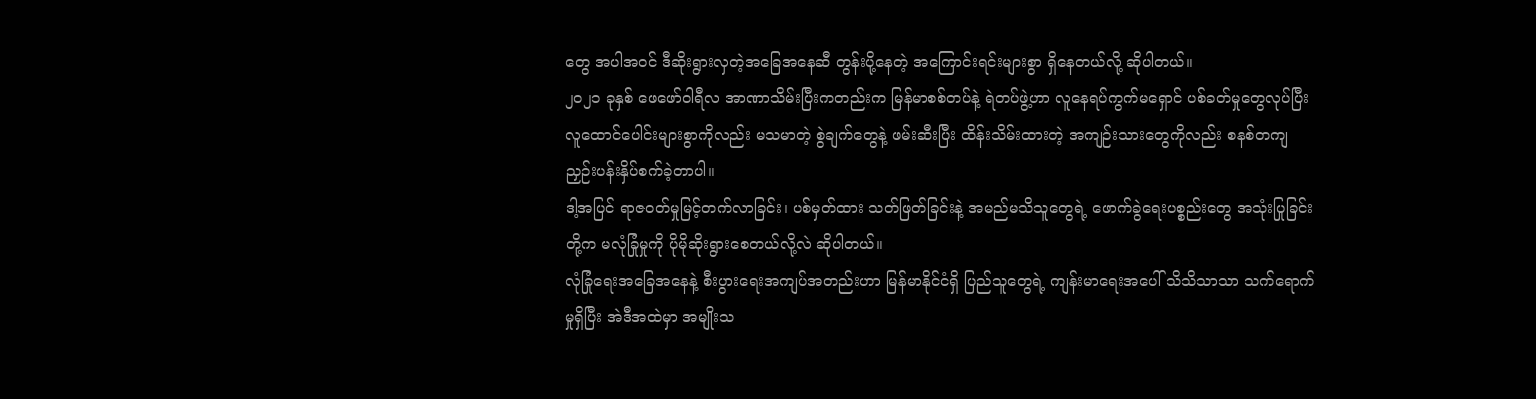တွေ အပါအဝင် ဒီဆိုးရွားလှတဲ့အခြေအနေဆီ တွန်းပို့နေတဲ့ အကြောင်းရင်းများစွာ ရှိနေတယ်လို့ ဆိုပါတယ်။
၂၀၂၁ ခုနှစ် ဖေဖော်ဝါရီလ အာဏာသိမ်းပြီးကတည်းက မြန်မာစစ်တပ်နဲ့ ရဲတပ်ဖွဲ့ဟာ လူနေရပ်ကွက်မရှောင် ပစ်ခတ်မှုတွေလုပ်ပြီး လူထောင်ပေါင်းများစွာကိုလည်း မသမာတဲ့ စွဲချက်တွေနဲ့ ဖမ်းဆီးပြီး ထိန်းသိမ်းထားတဲ့ အကျဉ်းသားတွေကိုလည်း စနစ်တကျ ညှဉ်းပန်းနှိပ်စက်ခဲ့တာပါ။
ဒါ့အပြင် ရာဇ၀တ်မှုမြင့်တက်လာခြင်း၊ ပစ်မှတ်ထား သတ်ဖြတ်ခြင်းနဲ့ အမည်မသိသူတွေရဲ့ ဖောက်ခွဲရေးပစ္စည်းတွေ အသုံးပြုခြင်းတို့က မလုံခြုံမှုကို ပိုမိုဆိုးရွားစေတယ်လို့လဲ ဆိုပါတယ်။
လုံခြုံရေးအခြေအနေနဲ့ စီးပွားရေးအကျပ်အတည်းဟာ မြန်မာနိုင်ငံရှိ ပြည်သူတွေရဲ့ ကျန်းမာရေးအပေါ် သိသိသာသာ သက်ရောက်မှုရှိပြီး အဲဒီအထဲမှာ အမျိုးသ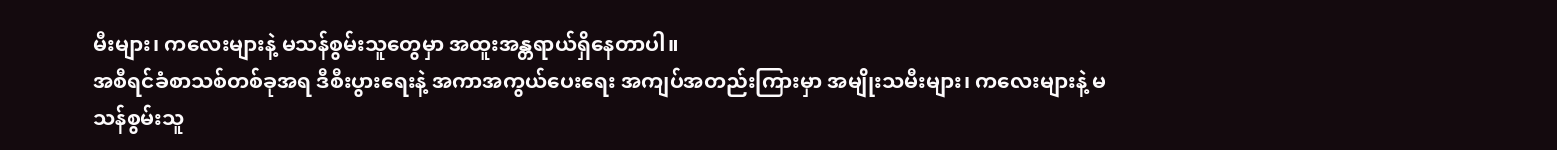မီးများ၊ ကလေးများနဲ့ မသန်စွမ်းသူတွေမှာ အထူးအန္တရာယ်ရှိနေတာပါ။
အစီရင်ခံစာသစ်တစ်ခုအရ ဒီစီးပွားရေးနဲ့ အကာအကွယ်ပေးရေး အကျပ်အတည်းကြားမှာ အမျိုးသမီးများ၊ ကလေးများနဲ့ မသန်စွမ်းသူ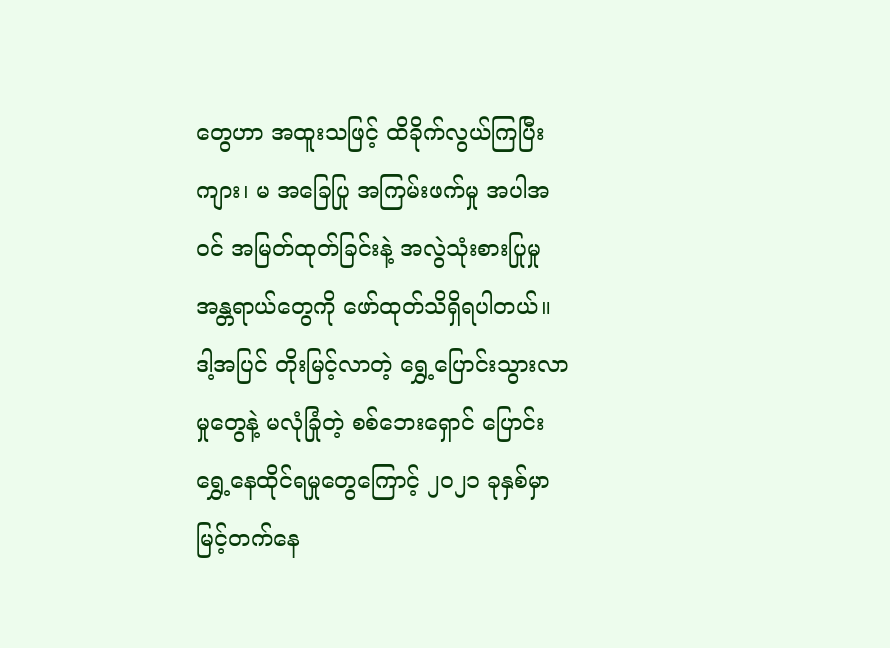တွေဟာ အထူးသဖြင့် ထိခိုက်လွယ်ကြပြီး ကျား၊ မ အခြေပြု အကြမ်းဖက်မှု အပါအဝင် အမြတ်ထုတ်ခြင်းနဲ့ အလွဲသုံးစားပြုမှု အန္တရာယ်တွေကို ဖော်ထုတ်သိရှိရပါတယ်။
ဒါ့အပြင် တိုးမြင့်လာတဲ့ ရွှေ့ပြောင်းသွားလာမှုတွေနဲ့ မလုံခြုံတဲ့ စစ်ဘေးရှောင် ပြောင်းရွှေ့နေထိုင်ရမှုတွေကြောင့် ၂၀၂၁ ခုနှစ်မှာ မြင့်တက်နေ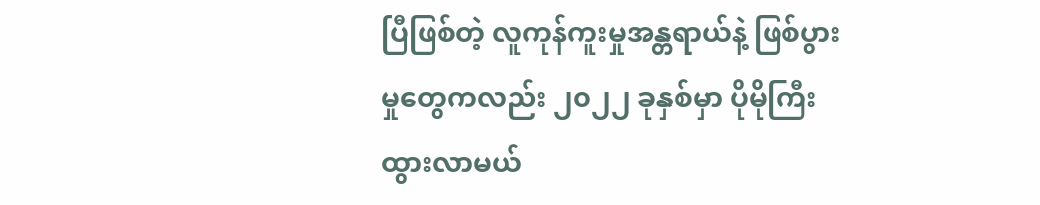ပြီဖြစ်တဲ့ လူကုန်ကူးမှုအန္တရာယ်နဲ့ ဖြစ်ပွားမှုတွေကလည်း ၂၀၂၂ ခုနှစ်မှာ ပိုမိုကြီးထွားလာမယ်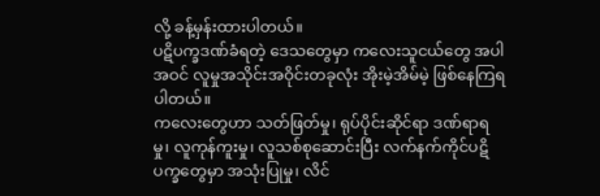လို့ ခန့်မှန်းထားပါတယ်။
ပဋိပက္ခဒဏ်ခံရတဲ့ ဒေသတွေမှာ ကလေးသူငယ်တွေ အပါအဝင် လူမှုအသိုင်းအဝိုင်းတခုလုံး အိုးမဲ့အိမ်မဲ့ ဖြစ်နေကြရပါတယ်။
ကလေးတွေဟာ သတ်ဖြတ်မှု၊ ရုပ်ပိုင်းဆိုင်ရာ ဒဏ်ရာရမှု၊ လူကုန်ကူးမှု၊ လူသစ်စုဆောင်းပြီး လက်နက်ကိုင်ပဋိပက္ခတွေမှာ အသုံးပြုမှု၊ လိင်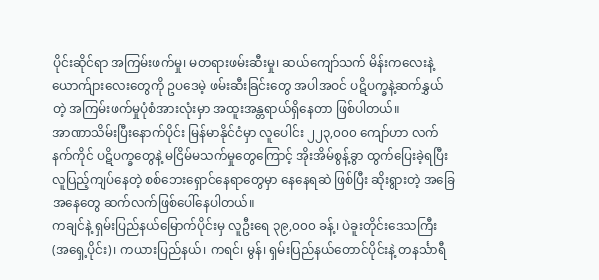ပိုင်းဆိုင်ရာ အကြမ်းဖက်မှု၊ မတရားဖမ်းဆီးမှု၊ ဆယ်ကျော်သက် မိန်းကလေးနဲ့ ယောက်ျားလေးတွေကို ဥပဒေမဲ့ ဖမ်းဆီးခြင်းတွေ အပါအဝင် ပဋိပက္ခနဲ့ဆက်နွှယ်တဲ့ အကြမ်းဖက်မှုပုံစံအားလုံးမှာ အထူးအန္တရာယ်ရှိနေတာ ဖြစ်ပါတယ်။
အာဏာသိမ်းပြီးနောက်ပိုင်း မြန်မာနိုင်ငံမှာ လူပေါင်း ၂၂၃,၀၀၀ ကျော်ဟာ လက်နက်ကိုင် ပဋိပက္ခတွေနဲ့ မငြိမ်မသက်မှုတွေကြောင့် အိုးအိမ်စွန့်ခွာ ထွက်ပြေးခဲ့ရပြီး လူပြည့်ကျပ်နေတဲ့ စစ်ဘေးရှောင်နေရာတွေမှာ နေနေရဆဲ ဖြစ်ပြီး ဆိုးရွားတဲ့ အခြေအနေတွေ ဆက်လက်ဖြစ်ပေါ်နေပါတယ်။
ကချင်နဲ့ ရှမ်းပြည်နယ်မြောက်ပိုင်းမှ လူဦးရေ ၃၉,၀၀၀ ခန့်၊ ပဲခူးတိုင်းဒေသကြီး (အရှေ့ပိုင်း)၊ ကယားပြည်နယ်၊ ကရင်၊ မွန်၊ ရှမ်းပြည်နယ်တောင်ပိုင်းနဲ့ တနင်္သာရီ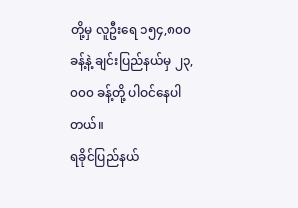တို့မှ လူဦးရေ ၁၅၄,၈၀၀ ခန့်နဲ့ ချင်းပြည်နယ်မှ ၂၃,၀၀၀ ခန့်တို့ ပါဝင်နေပါတယ်။
ရခိုင်ပြည်နယ်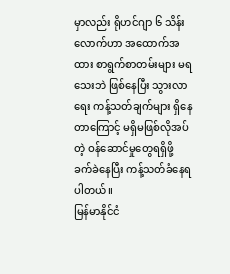မှာလည်း ရိုဟင်ဂျာ ၆ သိန်းလောက်ဟာ အထောက်အထား စာရွက်စာတမ်းများ မရသေးဘဲ ဖြစ်နေပြီး သွားလာရေး ကန့်သတ်ချက်များ ရှိနေတာကြောင့် မရှိမဖြစ်လိုအပ်တဲ့ ဝန်ဆောင်မှုတွေရရှိဖို့ ခက်ခဲနေပြီး ကန့်သတ်ခံနေရပါတယ်။
မြန်မာနိုင်ငံ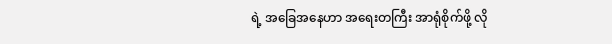ရဲ့ အခြေအနေဟာ အရေးတကြီး အာရုံစိုက်ဖို့ လို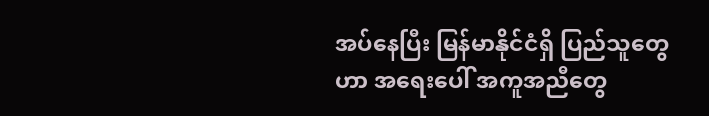အပ်နေပြီး မြန်မာနိုင်ငံရှိ ပြည်သူတွေဟာ အရေးပေါ် အကူအညီတွေ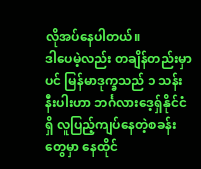လိုအပ်နေပါတယ်။
ဒါပေမဲ့လည်း တချိန်တည်းမှာပင် မြန်မာဒုက္ခသည် ၁ သန်း နီးပါးဟာ ဘင်္ဂလားဒေ့ရှ်နိုင်ငံရှိ လူပြည့်ကျပ်နေတဲ့စခန်းတွေမှာ နေထိုင်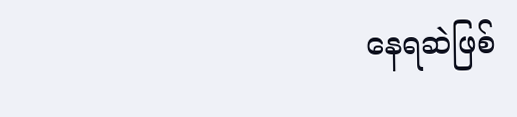နေရဆဲဖြစ်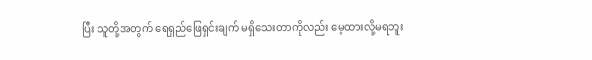ပြီး သူတို့အတွက် ရေရှည်ဖြေရှင်းချက် မရှိသေးတာကိုလည်း မေ့ထားလို့မရဘူး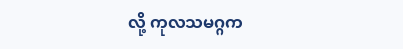လို့ ကုလသမဂ္ဂက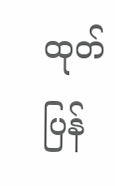ထုတ်ပြန်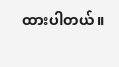ထားပါတယ်။